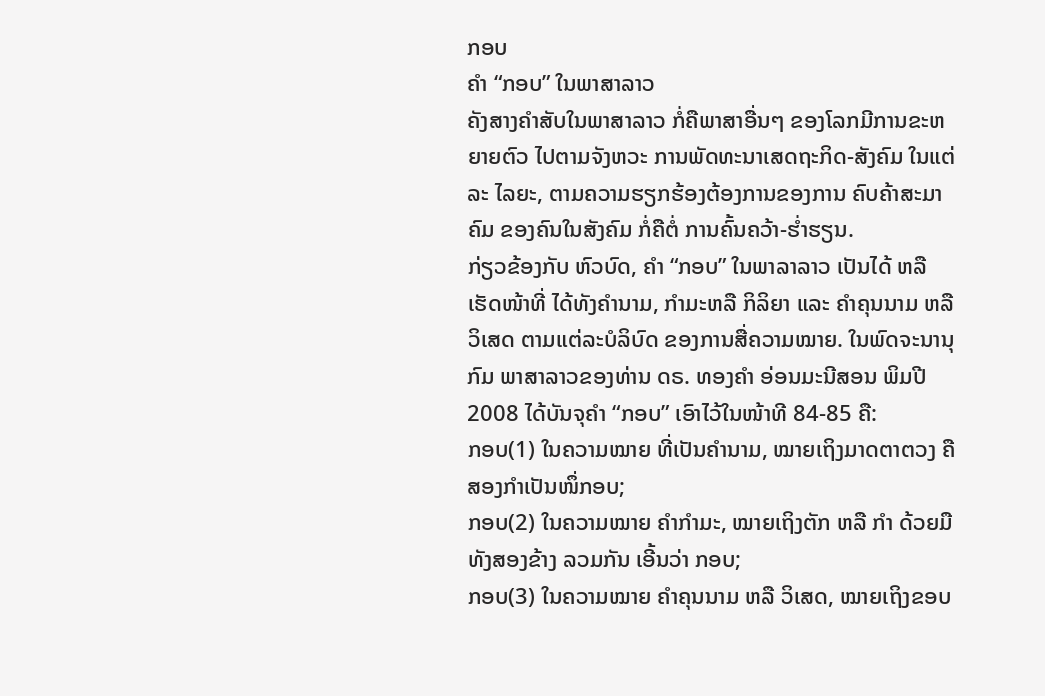ກອບ
ຄຳ “ກອບ” ໃນພາສາລາວ
ຄັງສາງຄຳສັບໃນພາສາລາວ ກໍ່ຄືພາສາອື່ນໆ ຂອງໂລກມີການຂະຫຍາຍຕົວ ໄປຕາມຈັງຫວະ ການພັດທະນາເສດຖະກິດ-ສັງຄົມ ໃນແຕ່ລະ ໄລຍະ, ຕາມຄວາມຮຽກຮ້ອງຕ້ອງການຂອງການ ຄົບຄ້າສະມາຄົມ ຂອງຄົນໃນສັງຄົມ ກໍ່ຄືຕໍ່ ການຄົ້ນຄວ້າ-ຮໍ່າຮຽນ.
ກ່ຽວຂ້ອງກັບ ຫົວບົດ, ຄຳ “ກອບ” ໃນພາລາລາວ ເປັນໄດ້ ຫລື ເຮັດໜ້າທີ່ ໄດ້ທັງຄຳນາມ, ກຳມະຫລື ກິລິຍາ ແລະ ຄຳຄຸນນາມ ຫລື ວິເສດ ຕາມແຕ່ລະບໍລິບົດ ຂອງການສື່ຄວາມໝາຍ. ໃນພົດຈະນານຸກົມ ພາສາລາວຂອງທ່ານ ດຣ. ທອງຄຳ ອ່ອນມະນີສອນ ພິມປີ 2008 ໄດ້ບັນຈຸຄຳ “ກອບ” ເອົາໄວ້ໃນໜ້າທີ 84-85 ຄື:
ກອບ(1) ໃນຄວາມໝາຍ ທີ່ເປັນຄຳນາມ, ໝາຍເຖິງມາດຕາຕວງ ຄື ສອງກຳເປັນໜຶ່ກອບ;
ກອບ(2) ໃນຄວາມໝາຍ ຄຳກຳມະ, ໝາຍເຖິງຕັກ ຫລື ກຳ ດ້ວຍມືທັງສອງຂ້າງ ລວມກັນ ເອີ້ນວ່າ ກອບ;
ກອບ(3) ໃນຄວາມໝາຍ ຄຳຄຸນນາມ ຫລື ວິເສດ, ໝາຍເຖິງຂອບ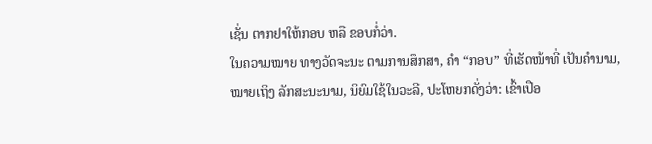ເຊັ່ນ ຕາກຢາໃຫ້ກອບ ຫລື ຂອບກໍ່ວ່າ.
ໃນຄວາມໝາຍ ທາງວັດຈະນະ ຕາມການສຶກສາ, ຄຳ “ກອບ” ທີ່ເຮັດໜ້າທີ່ ເປັນຄຳນາມ, ໝາຍເຖິງ ລັກສະນະນາມ, ນິຍົມໃຊ້ໃນວະລີ, ປະໂຫຍກດັ່ງວ່າ: ເຂົ້າເປືອ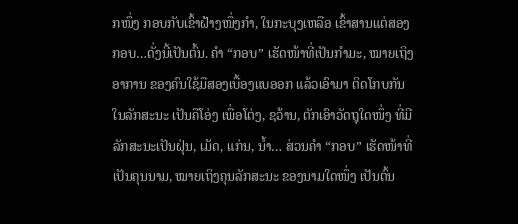ກໜຶ່ງ ກອບກັບເຂົ້າຝ້າງໜຶ່ງກຳ, ໃນກະບຸງເຫລືອ ເຂົ້າສານແຕ່ສອງ ກອບ…ດັ່ງນີ້ເປັນຕົ້ນ. ຄຳ “ກອບ” ເຮັດໜ້າທີ່ເປັນກຳມະ, ໝາຍເຖິງອາການ ຂອງຄົນໃຊ້ມືສອງເບື້ອງແບອອກ ແລ້ວເອົາມາ ຕິດໂກບກັນ ໃນລັກສະນະ ເປັນຄືໂອ່ງ ເພື່ອໂຕ່ງ, ຊວ້ານ, ຕັກເອົາວັດຖຸໃດໜຶ່ງ ທີ່ມີລັກສະນະເປັນຝຸ່ນ, ເມັດ, ແກ່ນ, ນໍ້າ… ສ່ວນຄຳ “ກອບ” ເຮັດໜ້າທີ່ ເປັນຄຸນນາມ, ໝາຍເຖິງຄຸນລັກສະນະ ຂອງນາມໃດໜຶ່ງ ເປັນຕົ້ນ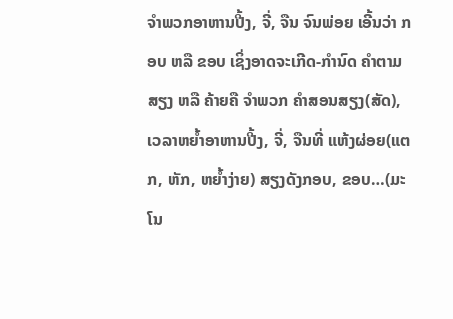ຈຳພວກອາຫານປີ້ງ, ຈີ່, ຈືນ ຈົນພ່ອຍ ເອີ້ນວ່າ ກອບ ຫລື ຂອບ ເຊິ່ງອາດຈະເກີດ-ກຳນົດ ຄຳຕາມສຽງ ຫລື ຄ້າຍຄື ຈຳພວກ ຄຳສອນສຽງ(ສັດ), ເວລາຫຍໍ້າອາຫານປີ້ງ, ຈີ່, ຈືນທີ່ ແຫ້ງຜ່ອຍ(ແຕກ, ຫັກ, ຫຍໍ້າງ່າຍ) ສຽງດັງກອບ, ຂອບ…(ມະໂນ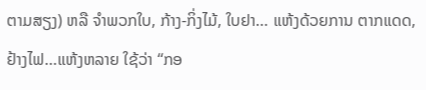ຕາມສຽງ) ຫລື ຈຳພວກໃບ, ກ້າງ-ກິ່ງໄມ້, ໃບຢາ… ແຫ້ງດ້ວຍການ ຕາກແດດ, ຢ້າງໄຟ…ແຫ້ງຫລາຍ ໃຊ້ວ່າ “ກອ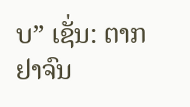ບ” ເຊັ່ນ: ຕາກຢາຈົນ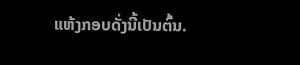ແຫ້ງກອບດັ່ງນີ້ເປັນຕົ້ນ.